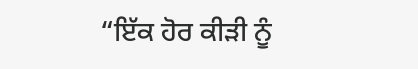“ਇੱਕ ਹੋਰ ਕੀੜੀ ਨੂੰ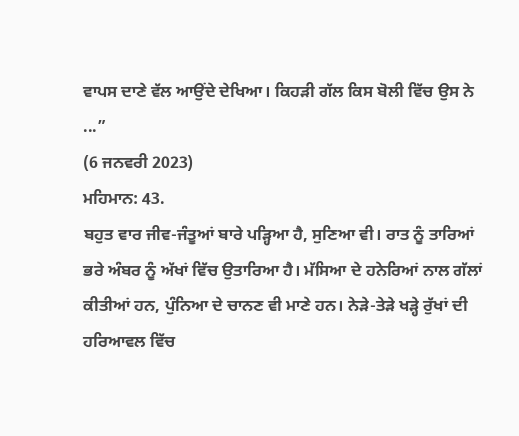ਵਾਪਸ ਦਾਣੇ ਵੱਲ ਆਉਂਦੇ ਦੇਖਿਆ। ਕਿਹੜੀ ਗੱਲ ਕਿਸ ਬੋਲੀ ਵਿੱਚ ਉਸ ਨੇ ...”
(6 ਜਨਵਰੀ 2023)
ਮਹਿਮਾਨ: 43.
ਬਹੁਤ ਵਾਰ ਜੀਵ-ਜੰਤੂਆਂ ਬਾਰੇ ਪੜ੍ਹਿਆ ਹੈ, ਸੁਣਿਆ ਵੀ। ਰਾਤ ਨੂੰ ਤਾਰਿਆਂ ਭਰੇ ਅੰਬਰ ਨੂੰ ਅੱਖਾਂ ਵਿੱਚ ਉਤਾਰਿਆ ਹੈ। ਮੱਸਿਆ ਦੇ ਹਨੇਰਿਆਂ ਨਾਲ ਗੱਲਾਂ ਕੀਤੀਆਂ ਹਨ, ਪੁੰਨਿਆ ਦੇ ਚਾਨਣ ਵੀ ਮਾਣੇ ਹਨ। ਨੇੜੇ-ਤੇੜੇ ਖੜ੍ਹੇ ਰੁੱਖਾਂ ਦੀ ਹਰਿਆਵਲ ਵਿੱਚ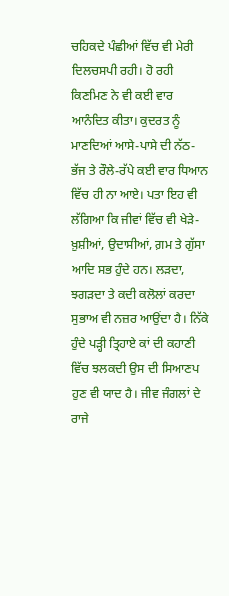ਚਹਿਕਦੇ ਪੰਛੀਆਂ ਵਿੱਚ ਵੀ ਮੇਰੀ ਦਿਲਚਸਪੀ ਰਹੀ। ਹੋ ਰਹੀ ਕਿਣਮਿਣ ਨੇ ਵੀ ਕਈ ਵਾਰ ਆਨੰਦਿਤ ਕੀਤਾ। ਕੁਦਰਤ ਨੂੰ ਮਾਣਦਿਆਂ ਆਸੇ-ਪਾਸੇ ਦੀ ਨੱਠ-ਭੱਜ ਤੇ ਰੌਲੇ-ਰੱਪੇ ਕਈ ਵਾਰ ਧਿਆਨ ਵਿੱਚ ਹੀ ਨਾ ਆਏ। ਪਤਾ ਇਹ ਵੀ ਲੱਗਿਆ ਕਿ ਜੀਵਾਂ ਵਿੱਚ ਵੀ ਖੇੜੇ-ਖ਼ੁਸ਼ੀਆਂ, ਉਦਾਸੀਆਂ, ਗ਼ਮ ਤੇ ਗੁੱਸਾ ਆਦਿ ਸਭ ਹੁੰਦੇ ਹਨ। ਲੜਦਾ, ਝਗੜਦਾ ਤੇ ਕਦੀ ਕਲੋਲਾਂ ਕਰਦਾ ਸੁਭਾਅ ਵੀ ਨਜ਼ਰ ਆਉਂਦਾ ਹੈ। ਨਿੱਕੇ ਹੁੰਦੇ ਪੜ੍ਹੀ ਤ੍ਰਿਹਾਏ ਕਾਂ ਦੀ ਕਹਾਣੀ ਵਿੱਚ ਝਲਕਦੀ ਉਸ ਦੀ ਸਿਆਣਪ ਹੁਣ ਵੀ ਯਾਦ ਹੈ। ਜੀਵ ਜੰਗਲਾਂ ਦੇ ਰਾਜੇ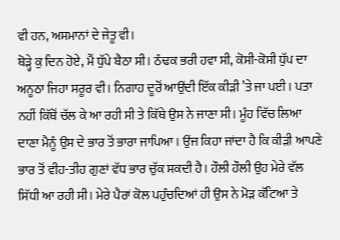ਵੀ ਹਨ, ਅਸਮਾਨਾਂ ਦੇ ਜੇਤੂ ਵੀ।
ਥੋੜ੍ਹੇ ਕੁ ਦਿਨ ਹੋਏ, ਮੈਂ ਧੁੱਪੇ ਬੈਠਾ ਸੀ। ਠੰਢਕ ਭਰੀ ਹਵਾ ਸੀ, ਕੋਸੀ-ਕੋਸੀ ਧੁੱਪ ਦਾ ਅਨੂਠਾ ਜਿਹਾ ਸਰੂਰ ਵੀ। ਨਿਗਾਹ ਦੂਰੋਂ ਆਉਂਦੀ ਇੱਕ ਕੀੜੀ ’ਤੇ ਜਾ ਪਈ। ਪਤਾ ਨਹੀਂ ਕਿੱਥੋਂ ਚੱਲ ਕੇ ਆ ਰਹੀ ਸੀ ਤੇ ਕਿੱਥੇ ਉਸ ਨੇ ਜਾਣਾ ਸੀ। ਮੂੰਹ ਵਿੱਚ ਲਿਆ ਦਾਣਾ ਮੈਨੂੰ ਉਸ ਦੇ ਭਾਰ ਤੋਂ ਭਾਰਾ ਜਾਪਿਆ। ਉਂਜ ਕਿਹਾ ਜਾਂਦਾ ਹੈ ਕਿ ਕੀੜੀ ਆਪਣੇ ਭਾਰ ਤੋਂ ਵੀਹ-ਤੀਹ ਗੁਣਾਂ ਵੱਧ ਭਾਰ ਚੁੱਕ ਸਕਦੀ ਹੈ। ਹੌਲੀ ਹੌਲੀ ਉਹ ਮੇਰੇ ਵੱਲ ਸਿੱਧੀ ਆ ਰਹੀ ਸੀ। ਮੇਰੇ ਪੈਰਾਂ ਕੋਲ ਪਹੁੰਚਦਿਆਂ ਹੀ ਉਸ ਨੇ ਮੋੜ ਕੱਟਿਆ ਤੇ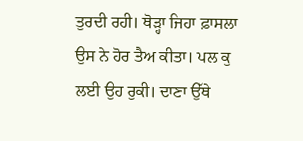ਤੁਰਦੀ ਰਹੀ। ਥੋੜ੍ਹਾ ਜਿਹਾ ਫ਼ਾਸਲਾ ਉਸ ਨੇ ਹੋਰ ਤੈਅ ਕੀਤਾ। ਪਲ ਕੁ ਲਈ ਉਹ ਰੁਕੀ। ਦਾਣਾ ਉੱਥੇ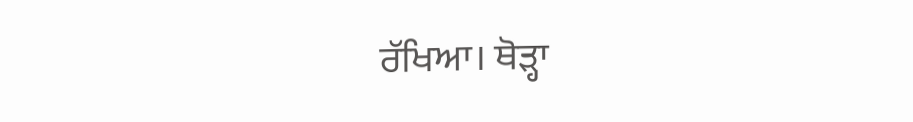ਰੱਖਿਆ। ਥੋੜ੍ਹਾ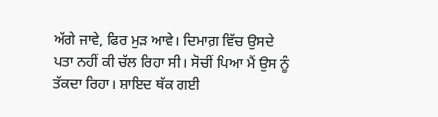ਅੱਗੇ ਜਾਵੇ, ਫਿਰ ਮੁੜ ਆਵੇ। ਦਿਮਾਗ਼ ਵਿੱਚ ਉਸਦੇ ਪਤਾ ਨਹੀਂ ਕੀ ਚੱਲ ਰਿਹਾ ਸੀ। ਸੋਚੀਂ ਪਿਆ ਮੈਂ ਉਸ ਨੂੰ ਤੱਕਦਾ ਰਿਹਾ। ਸ਼ਾਇਦ ਥੱਕ ਗਈ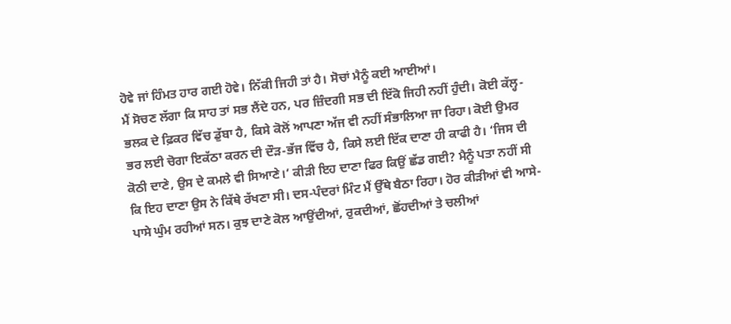ਹੋਵੇ ਜਾਂ ਹਿੰਮਤ ਹਾਰ ਗਈ ਹੋਵੇ। ਨਿੱਕੀ ਜਿਹੀ ਤਾਂ ਹੈ। ਸੋਚਾਂ ਮੈਨੂੰ ਕਈ ਆਈਆਂ।
ਮੈਂ ਸੋਚਣ ਲੱਗਾ ਕਿ ਸਾਹ ਤਾਂ ਸਭ ਲੈਂਦੇ ਹਨ, ਪਰ ਜ਼ਿੰਦਗੀ ਸਭ ਦੀ ਇੱਕੋ ਜਿਹੀ ਨਹੀਂ ਹੁੰਦੀ। ਕੋਈ ਕੱਲ੍ਹ-ਭਲਕ ਦੇ ਫ਼ਿਕਰ ਵਿੱਚ ਡੁੱਬਾ ਹੈ, ਕਿਸੇ ਕੋਲੋਂ ਆਪਣਾ ਅੱਜ ਵੀ ਨਹੀਂ ਸੰਭਾਲਿਆ ਜਾ ਰਿਹਾ। ਕੋਈ ਉਮਰ ਭਰ ਲਈ ਚੋਗਾ ਇਕੱਠਾ ਕਰਨ ਦੀ ਦੌੜ-ਭੱਜ ਵਿੱਚ ਹੈ, ਕਿਸੇ ਲਈ ਇੱਕ ਦਾਣਾ ਹੀ ਕਾਫੀ ਹੈ। ‘ਜਿਸ ਦੀ ਕੋਠੀ ਦਾਣੇ, ਉਸ ਦੇ ਕਮਲੇ ਵੀ ਸਿਆਣੇ।’ ਕੀੜੀ ਇਹ ਦਾਣਾ ਫਿਰ ਕਿਉਂ ਛੱਡ ਗਈ? ਮੈਨੂੰ ਪਤਾ ਨਹੀਂ ਸੀ ਕਿ ਇਹ ਦਾਣਾ ਉਸ ਨੇ ਕਿੱਥੇ ਰੱਖਣਾ ਸੀ। ਦਸ-ਪੰਦਰਾਂ ਮਿੰਟ ਮੈਂ ਉੱਥੇ ਬੈਠਾ ਰਿਹਾ। ਹੋਰ ਕੀੜੀਆਂ ਵੀ ਆਸੇ-ਪਾਸੇ ਘੁੰਮ ਰਹੀਆਂ ਸਨ। ਕੁਝ ਦਾਣੇ ਕੋਲ ਆਉਂਦੀਆਂ, ਰੁਕਦੀਆਂ, ਛੋਂਹਦੀਆਂ ਤੇ ਚਲੀਆਂ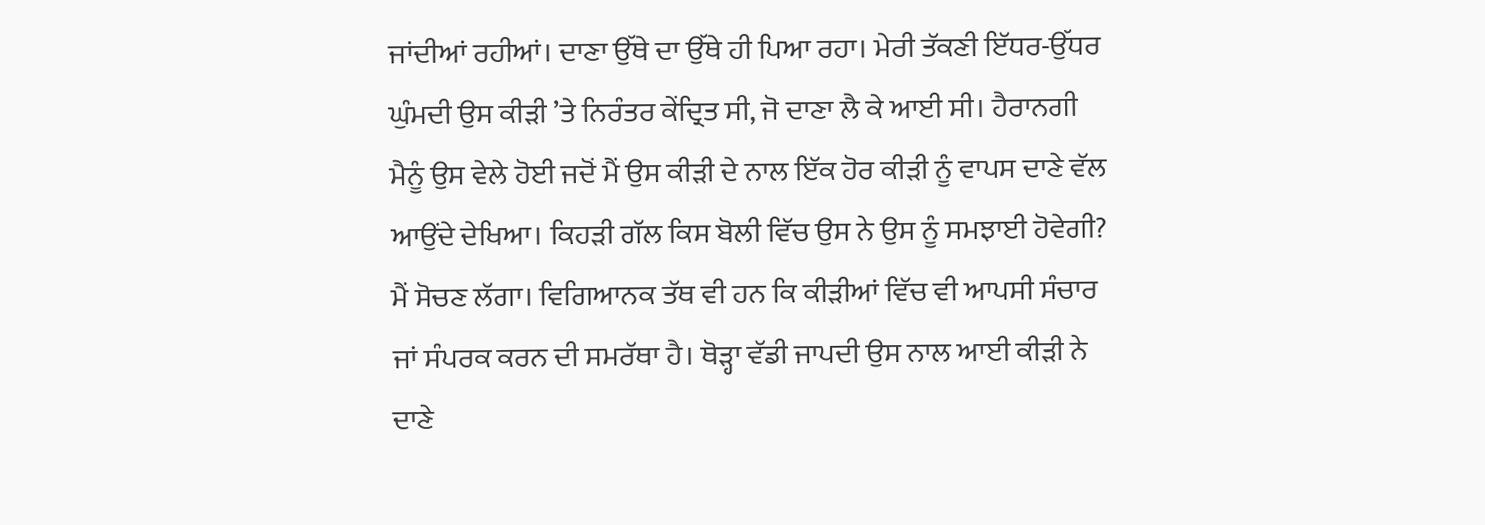ਜਾਂਦੀਆਂ ਰਹੀਆਂ। ਦਾਣਾ ਉੱਥੇ ਦਾ ਉੱਥੇ ਹੀ ਪਿਆ ਰਹਾ। ਮੇਰੀ ਤੱਕਣੀ ਇੱਧਰ-ਉੱਧਰ ਘੁੰਮਦੀ ਉਸ ਕੀੜੀ ’ਤੇ ਨਿਰੰਤਰ ਕੇਂਦ੍ਰਿਤ ਸੀ, ਜੋ ਦਾਣਾ ਲੈ ਕੇ ਆਈ ਸੀ। ਹੈਰਾਨਗੀ ਮੈਨੂੰ ਉਸ ਵੇਲੇ ਹੋਈ ਜਦੋਂ ਮੈਂ ਉਸ ਕੀੜੀ ਦੇ ਨਾਲ ਇੱਕ ਹੋਰ ਕੀੜੀ ਨੂੰ ਵਾਪਸ ਦਾਣੇ ਵੱਲ ਆਉਂਦੇ ਦੇਖਿਆ। ਕਿਹੜੀ ਗੱਲ ਕਿਸ ਬੋਲੀ ਵਿੱਚ ਉਸ ਨੇ ਉਸ ਨੂੰ ਸਮਝਾਈ ਹੋਵੇਗੀ? ਮੈਂ ਸੋਚਣ ਲੱਗਾ। ਵਿਗਿਆਨਕ ਤੱਥ ਵੀ ਹਨ ਕਿ ਕੀੜੀਆਂ ਵਿੱਚ ਵੀ ਆਪਸੀ ਸੰਚਾਰ ਜਾਂ ਸੰਪਰਕ ਕਰਨ ਦੀ ਸਮਰੱਥਾ ਹੈ। ਥੋੜ੍ਹਾ ਵੱਡੀ ਜਾਪਦੀ ਉਸ ਨਾਲ ਆਈ ਕੀੜੀ ਨੇ ਦਾਣੇ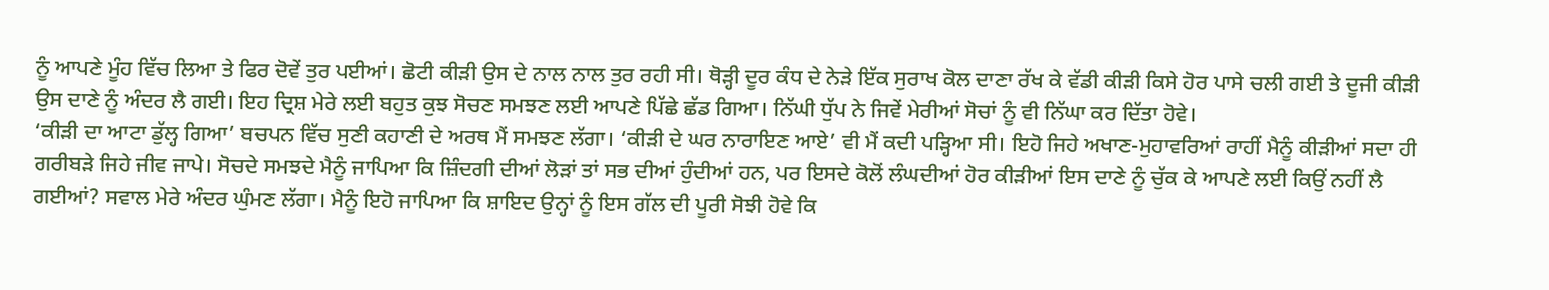ਨੂੰ ਆਪਣੇ ਮੂੰਹ ਵਿੱਚ ਲਿਆ ਤੇ ਫਿਰ ਦੋਵੇਂ ਤੁਰ ਪਈਆਂ। ਛੋਟੀ ਕੀੜੀ ਉਸ ਦੇ ਨਾਲ ਨਾਲ ਤੁਰ ਰਹੀ ਸੀ। ਥੋੜ੍ਹੀ ਦੂਰ ਕੰਧ ਦੇ ਨੇੜੇ ਇੱਕ ਸੁਰਾਖ ਕੋਲ ਦਾਣਾ ਰੱਖ ਕੇ ਵੱਡੀ ਕੀੜੀ ਕਿਸੇ ਹੋਰ ਪਾਸੇ ਚਲੀ ਗਈ ਤੇ ਦੂਜੀ ਕੀੜੀ ਉਸ ਦਾਣੇ ਨੂੰ ਅੰਦਰ ਲੈ ਗਈ। ਇਹ ਦ੍ਰਿਸ਼ ਮੇਰੇ ਲਈ ਬਹੁਤ ਕੁਝ ਸੋਚਣ ਸਮਝਣ ਲਈ ਆਪਣੇ ਪਿੱਛੇ ਛੱਡ ਗਿਆ। ਨਿੱਘੀ ਧੁੱਪ ਨੇ ਜਿਵੇਂ ਮੇਰੀਆਂ ਸੋਚਾਂ ਨੂੰ ਵੀ ਨਿੱਘਾ ਕਰ ਦਿੱਤਾ ਹੋਵੇ।
‘ਕੀੜੀ ਦਾ ਆਟਾ ਡੁੱਲ੍ਹ ਗਿਆ’ ਬਚਪਨ ਵਿੱਚ ਸੁਣੀ ਕਹਾਣੀ ਦੇ ਅਰਥ ਮੈਂ ਸਮਝਣ ਲੱਗਾ। ‘ਕੀੜੀ ਦੇ ਘਰ ਨਾਰਾਇਣ ਆਏ’ ਵੀ ਮੈਂ ਕਦੀ ਪੜ੍ਹਿਆ ਸੀ। ਇਹੋ ਜਿਹੇ ਅਖਾਣ-ਮੁਹਾਵਰਿਆਂ ਰਾਹੀਂ ਮੈਨੂੰ ਕੀੜੀਆਂ ਸਦਾ ਹੀ ਗਰੀਬੜੇ ਜਿਹੇ ਜੀਵ ਜਾਪੇ। ਸੋਚਦੇ ਸਮਝਦੇ ਮੈਨੂੰ ਜਾਪਿਆ ਕਿ ਜ਼ਿੰਦਗੀ ਦੀਆਂ ਲੋੜਾਂ ਤਾਂ ਸਭ ਦੀਆਂ ਹੁੰਦੀਆਂ ਹਨ, ਪਰ ਇਸਦੇ ਕੋਲੋਂ ਲੰਘਦੀਆਂ ਹੋਰ ਕੀੜੀਆਂ ਇਸ ਦਾਣੇ ਨੂੰ ਚੁੱਕ ਕੇ ਆਪਣੇ ਲਈ ਕਿਉਂ ਨਹੀਂ ਲੈ ਗਈਆਂ? ਸਵਾਲ ਮੇਰੇ ਅੰਦਰ ਘੁੰਮਣ ਲੱਗਾ। ਮੈਨੂੰ ਇਹੋ ਜਾਪਿਆ ਕਿ ਸ਼ਾਇਦ ਉਨ੍ਹਾਂ ਨੂੰ ਇਸ ਗੱਲ ਦੀ ਪੂਰੀ ਸੋਝੀ ਹੋਵੇ ਕਿ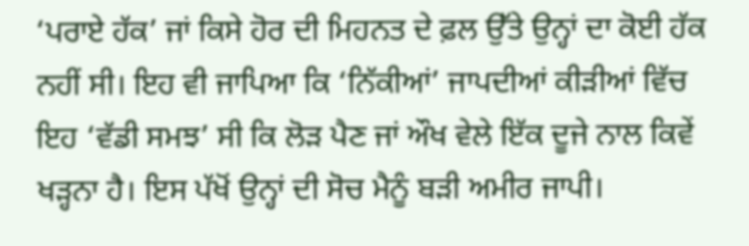‘ਪਰਾਏ ਹੱਕ’ ਜਾਂ ਕਿਸੇ ਹੋਰ ਦੀ ਮਿਹਨਤ ਦੇ ਫ਼ਲ ਉੱਤੇ ਉਨ੍ਹਾਂ ਦਾ ਕੋਈ ਹੱਕ ਨਹੀਂ ਸੀ। ਇਹ ਵੀ ਜਾਪਿਆ ਕਿ ‘ਨਿੱਕੀਆਂ’ ਜਾਪਦੀਆਂ ਕੀੜੀਆਂ ਵਿੱਚ ਇਹ ‘ਵੱਡੀ ਸਮਝ’ ਸੀ ਕਿ ਲੋੜ ਪੈਣ ਜਾਂ ਔਖ ਵੇਲੇ ਇੱਕ ਦੂਜੇ ਨਾਲ ਕਿਵੇਂ ਖੜ੍ਹਨਾ ਹੈ। ਇਸ ਪੱਖੋਂ ਉਨ੍ਹਾਂ ਦੀ ਸੋਚ ਮੈਨੂੰ ਬੜੀ ਅਮੀਰ ਜਾਪੀ।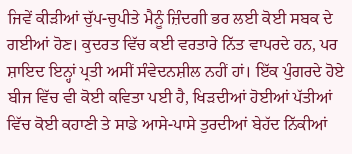ਜਿਵੇਂ ਕੀੜੀਆਂ ਚੁੱਪ-ਚੁਪੀਤੇ ਮੈਨੂੰ ਜ਼ਿੰਦਗੀ ਭਰ ਲਈ ਕੋਈ ਸਬਕ ਦੇ ਗਈਆਂ ਹੋਣ। ਕੁਦਰਤ ਵਿੱਚ ਕਈ ਵਰਤਾਰੇ ਨਿੱਤ ਵਾਪਰਦੇ ਹਨ, ਪਰ ਸ਼ਾਇਦ ਇਨ੍ਹਾਂ ਪ੍ਰਤੀ ਅਸੀਂ ਸੰਵੇਦਨਸ਼ੀਲ ਨਹੀਂ ਹਾਂ। ਇੱਕ ਪੁੰਗਰਦੇ ਹੋਏ ਬੀਜ ਵਿੱਚ ਵੀ ਕੋਈ ਕਵਿਤਾ ਪਈ ਹੈ, ਖਿੜਦੀਆਂ ਹੋਈਆਂ ਪੱਤੀਆਂ ਵਿੱਚ ਕੋਈ ਕਹਾਣੀ ਤੇ ਸਾਡੇ ਆਸੇ-ਪਾਸੇ ਤੁਰਦੀਆਂ ਬੇਹੱਦ ਨਿੱਕੀਆਂ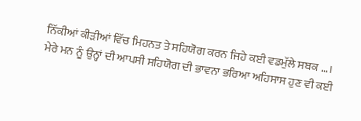ਨਿੱਕੀਆਂ ਕੀੜੀਆਂ ਵਿੱਚ ਮਿਹਨਤ ਤੇ ਸਹਿਯੋਗ ਕਰਨ ਜਿਹੇ ਕਈ ਵਡਮੁੱਲੇ ਸਬਕ …।
ਮੇਰੇ ਮਨ ਨੂੰ ਉਨ੍ਹਾਂ ਦੀ ਆਪਸੀ ਸਹਿਯੋਗ ਦੀ ਭਾਵਨਾ ਭਰਿਆ ਅਹਿਸਾਸ ਹੁਣ ਵੀ ਕਈ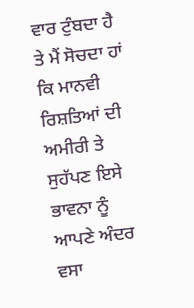ਵਾਰ ਟੁੰਬਦਾ ਹੈ ਤੇ ਮੈਂ ਸੋਚਦਾ ਹਾਂ ਕਿ ਮਾਨਵੀ ਰਿਸ਼ਤਿਆਂ ਦੀ ਅਮੀਰੀ ਤੇ ਸੁਹੱਪਣ ਇਸੇ ਭਾਵਨਾ ਨੂੰ ਆਪਣੇ ਅੰਦਰ ਵਸਾ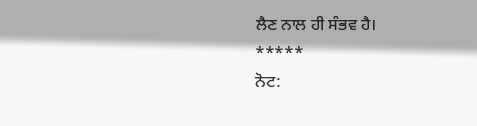ਲੈਣ ਨਾਲ ਹੀ ਸੰਭਵ ਹੈ।
*****
ਨੋਟ: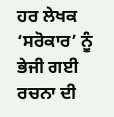ਹਰ ਲੇਖਕ ‘ਸਰੋਕਾਰ’ ਨੂੰ ਭੇਜੀ ਗਈ ਰਚਨਾ ਦੀ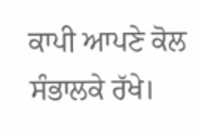ਕਾਪੀ ਆਪਣੇ ਕੋਲ ਸੰਭਾਲਕੇ ਰੱਖੇ।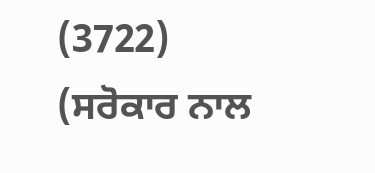(3722)
(ਸਰੋਕਾਰ ਨਾਲ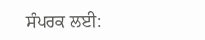ਸੰਪਰਕ ਲਈ: